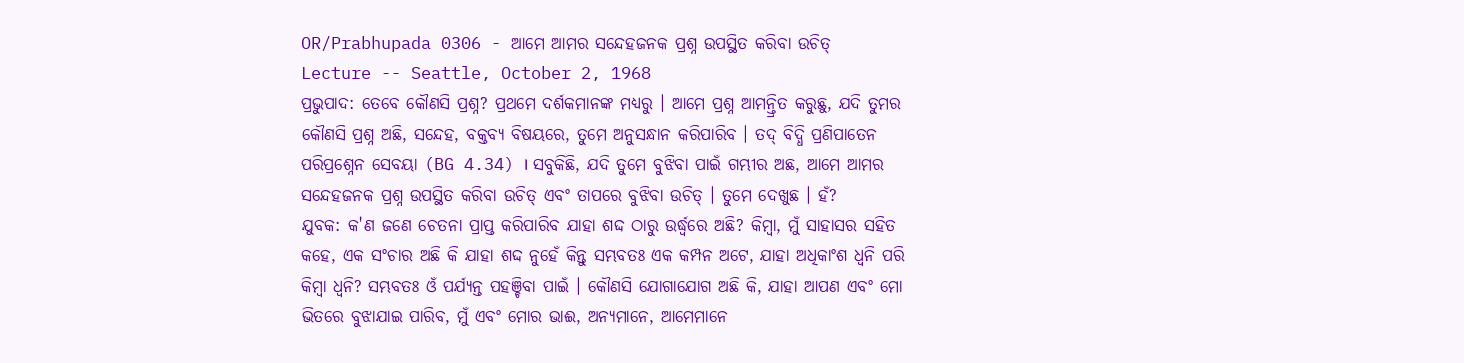OR/Prabhupada 0306 - ଆମେ ଆମର ସନ୍ଦେହଜନକ ପ୍ରଶ୍ନ ଉପସ୍ଥିତ କରିବା ଉଚିତ୍
Lecture -- Seattle, October 2, 1968
ପ୍ରଭୁପାଦ: ତେବେ କୌଣସି ପ୍ରଶ୍ନ? ପ୍ରଥମେ ଦର୍ଶକମାନଙ୍କ ମଧ୍ୟରୁ । ଆମେ ପ୍ରଶ୍ନ ଆମନ୍ତ୍ରିତ କରୁଛୁ, ଯଦି ତୁମର କୌଣସି ପ୍ରଶ୍ନ ଅଛି, ସନ୍ଦେହ, ବକ୍ତବ୍ୟ ବିଷୟରେ, ତୁମେ ଅନୁସନ୍ଧାନ କରିପାରିବ । ତଦ୍ ବିଦ୍ଧି ପ୍ରଣିପାତେନ ପରିପ୍ରଶ୍ନେନ ସେବୟା (BG 4.34) । ସବୁକିଛି, ଯଦି ତୁମେ ବୁଝିବା ପାଇଁ ଗମ୍ଭୀର ଅଛ, ଆମେ ଆମର ସନ୍ଦେହଜନକ ପ୍ରଶ୍ନ ଉପସ୍ଥିତ କରିବା ଉଚିତ୍ ଏବଂ ତାପରେ ବୁଝିବା ଉଚିତ୍ । ତୁମେ ଦେଖୁଛ । ହଁ?
ଯୁବକ: କ'ଣ ଜଣେ ଚେତନା ପ୍ରାପ୍ତ କରିପାରିବ ଯାହା ଶଦ୍ଦ ଠାରୁ ଉର୍ଦ୍ଧ୍ଵରେ ଅଛି? କିମ୍ଵା, ମୁଁ ସାହାସର ସହିତ କହେ, ଏକ ସଂଚାର ଅଛି କି ଯାହା ଶଦ୍ଦ ନୁହେଁ କିନ୍ତୁ ସମ୍ଭବତଃ ଏକ କମ୍ପନ ଅଟେ, ଯାହା ଅଧିକାଂଶ ଧ୍ଵନି ପରି କିମ୍ଵା ଧ୍ଵନି? ସମ୍ଭବତଃ ଓଁ ପର୍ଯ୍ୟନ୍ତ ପହଞ୍ଚିବା ପାଇଁ । କୌଣସି ଯୋଗାଯୋଗ ଅଛି କି, ଯାହା ଆପଣ ଏବଂ ମୋ ଭିତରେ ବୁଝାଯାଇ ପାରିବ, ମୁଁ ଏବଂ ମୋର ଭାଈ, ଅନ୍ୟମାନେ, ଆମେମାନେ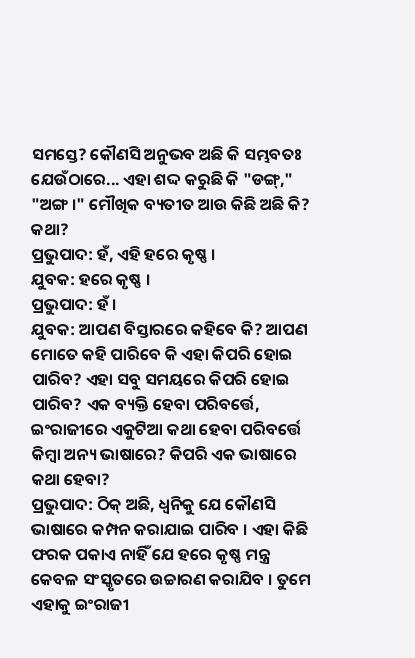ସମସ୍ତେ? କୌଣସି ଅନୁଭବ ଅଛି କି ସମ୍ଭବତଃ ଯେଉଁଠାରେ... ଏହା ଶଦ୍ଦ କରୁଛି କି "ଡଙ୍ଗ୍," "ଅଙ୍ଗ ।" ମୌଖିକ ବ୍ୟତୀତ ଆଉ କିଛି ଅଛି କି? କଥା?
ପ୍ରଭୁପାଦ: ହଁ, ଏହି ହରେ କୃଷ୍ଣ ।
ଯୁବକ: ହରେ କୃଷ୍ଣ ।
ପ୍ରଭୁପାଦ: ହଁ ।
ଯୁବକ: ଆପଣ ବିସ୍ତାରରେ କହିବେ କି? ଆପଣ ମୋତେ କହି ପାରିବେ କି ଏହା କିପରି ହୋଇ ପାରିବ? ଏହା ସବୁ ସମୟରେ କିପରି ହୋଇ ପାରିବ? ଏକ ବ୍ୟକ୍ତି ହେବା ପରିବର୍ତ୍ତେ, ଇଂରାଜୀରେ ଏକୁଟିଆ କଥା ହେବା ପରିବର୍ତ୍ତେ କିମ୍ଵା ଅନ୍ୟ ଭାଷାରେ? କିପରି ଏକ ଭାଷାରେ କଥା ହେବା?
ପ୍ରଭୁପାଦ: ଠିକ୍ ଅଛି, ଧ୍ଵନିକୁ ଯେ କୌଣସି ଭାଷାରେ କମ୍ପନ କରାଯାଇ ପାରିବ । ଏହା କିଛି ଫରକ ପକାଏ ନାହିଁ ଯେ ହରେ କୃଷ୍ଣ ମନ୍ତ୍ର କେବଳ ସଂସ୍କୃତରେ ଉଚ୍ଚାରଣ କରାଯିବ । ତୁମେ ଏହାକୁ ଇଂରାଜୀ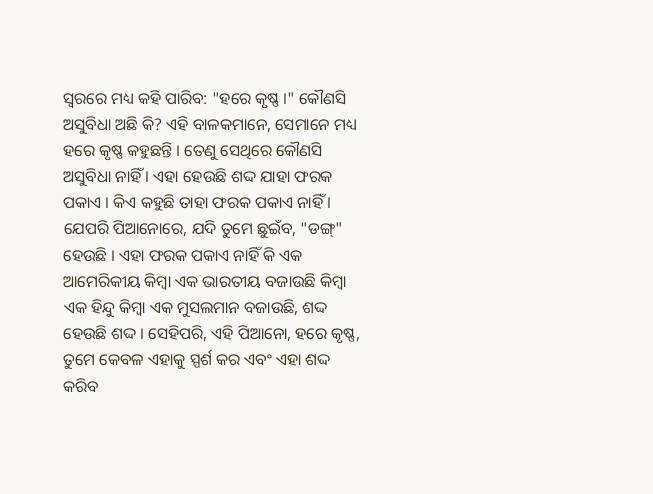ସ୍ଵରରେ ମଧ୍ୟ କହି ପାରିବ: "ହରେ କୃଷ୍ଣ ।" କୌଣସି ଅସୁବିଧା ଅଛି କି? ଏହି ବାଳକମାନେ, ସେମାନେ ମଧ୍ୟ ହରେ କୃଷ୍ଣ କହୁଛନ୍ତି । ତେଣୁ ସେଥିରେ କୌଣସି ଅସୁବିଧା ନାହିଁ । ଏହା ହେଉଛି ଶଦ୍ଦ ଯାହା ଫରକ ପକାଏ । କିଏ କହୁଛି ତାହା ଫରକ ପକାଏ ନାହିଁ । ଯେପରି ପିଆନୋରେ, ଯଦି ତୁମେ ଛୁଇଁବ, "ଡଙ୍ଗ୍" ହେଉଛି । ଏହା ଫରକ ପକାଏ ନାହିଁ କି ଏକ ଆମେରିକୀୟ କିମ୍ଵା ଏକ ଭାରତୀୟ ବଜାଉଛି କିମ୍ଵା ଏକ ହିନ୍ଦୁ କିମ୍ଵା ଏକ ମୁସଲମାନ ବଜାଉଛି, ଶଦ୍ଦ ହେଉଛି ଶଦ୍ଦ । ସେହିପରି, ଏହି ପିଆନୋ, ହରେ କୃଷ୍ଣ, ତୁମେ କେବଳ ଏହାକୁ ସ୍ପର୍ଶ କର ଏବଂ ଏହା ଶଦ୍ଦ କରିବ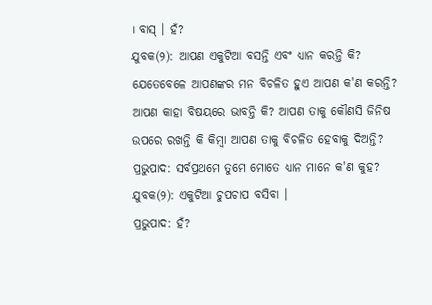। ବାସ୍ । ହଁ?
ଯୁବକ(୨): ଆପଣ ଏକୁଟିଆ ବସନ୍ତି ଏବଂ ଧ୍ୟାନ କରନ୍ତି କି? ଯେତେବେଳେ ଆପଣଙ୍କର ମନ ବିଚଳିତ ହୁଏ ଆପଣ କ'ଣ କରନ୍ତି? ଆପଣ କାହା ବିଷୟରେ ଭାବନ୍ତି କି? ଆପଣ ତାକୁ କୌଣସି ଜିନିଷ ଉପରେ ରଖନ୍ତି କି କିମ୍ଵା ଆପଣ ତାକୁ ବିଚଳିତ ହେବାକୁ ଦିଅନ୍ତି?
ପ୍ରଭୁପାଦ: ସର୍ବପ୍ରଥମେ ତୁମେ ମୋତେ ଧ୍ୟାନ ମାନେ କ'ଣ କୁହ?
ଯୁବକ(୨): ଏକୁଟିଆ ଚୁପଚାପ ବସିବା ।
ପ୍ରଭୁପାଦ: ହଁ?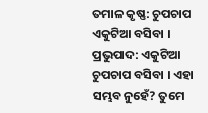ତମାଳ କୃଷ୍ଣ: ଚୁପଚାପ ଏକୁଟିଆ ବସିବା ।
ପ୍ରଭୁପାଦ: ଏକୁଟିଆ ଚୁପଚାପ ବସିବା । ଏହା ସମ୍ଭବ ନୁହେଁ? ତୁମେ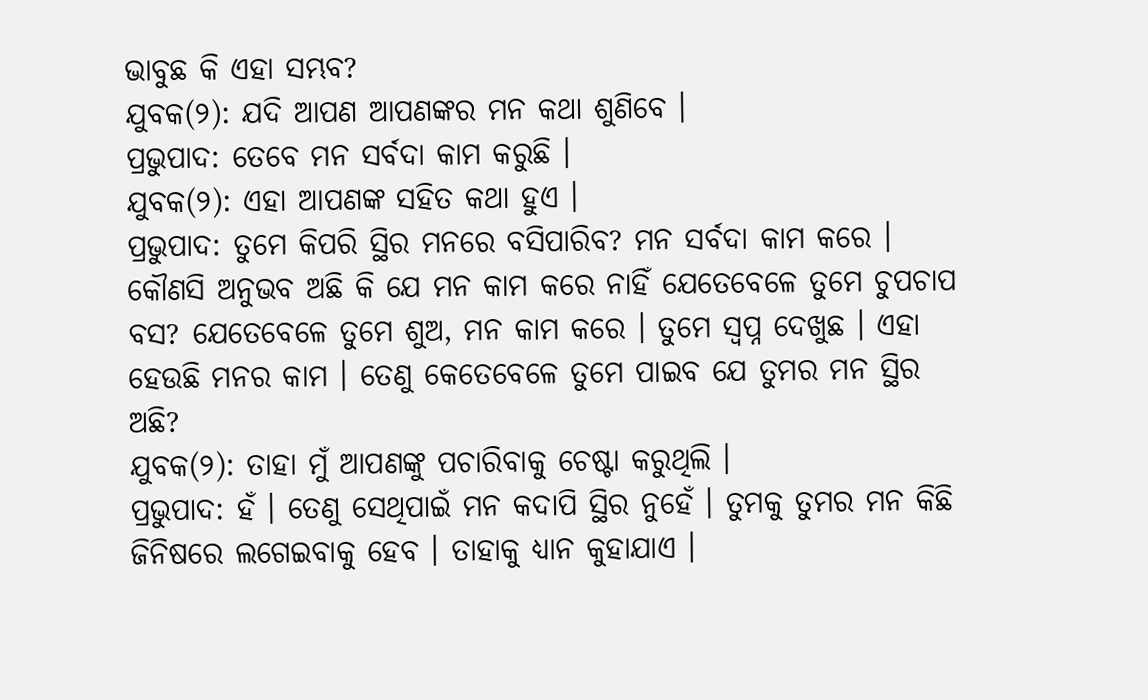ଭାବୁଛ କି ଏହା ସମ୍ଭବ?
ଯୁବକ(୨): ଯଦି ଆପଣ ଆପଣଙ୍କର ମନ କଥା ଶୁଣିବେ ।
ପ୍ରଭୁପାଦ: ତେବେ ମନ ସର୍ବଦା କାମ କରୁଛି ।
ଯୁବକ(୨): ଏହା ଆପଣଙ୍କ ସହିତ କଥା ହୁଏ ।
ପ୍ରଭୁପାଦ: ତୁମେ କିପରି ସ୍ଥିର ମନରେ ବସିପାରିବ? ମନ ସର୍ବଦା କାମ କରେ । କୌଣସି ଅନୁଭବ ଅଛି କି ଯେ ମନ କାମ କରେ ନାହିଁ ଯେତେବେଳେ ତୁମେ ଚୁପଚାପ ବସ? ଯେତେବେଳେ ତୁମେ ଶୁଅ, ମନ କାମ କରେ । ତୁମେ ସ୍ଵପ୍ନ ଦେଖୁଛ । ଏହା ହେଉଛି ମନର କାମ । ତେଣୁ କେତେବେଳେ ତୁମେ ପାଇବ ଯେ ତୁମର ମନ ସ୍ଥିର ଅଛି?
ଯୁବକ(୨): ତାହା ମୁଁ ଆପଣଙ୍କୁ ପଚାରିବାକୁ ଚେଷ୍ଟା କରୁଥିଲି ।
ପ୍ରଭୁପାଦ: ହଁ । ତେଣୁ ସେଥିପାଇଁ ମନ କଦାପି ସ୍ଥିର ନୁହେଁ । ତୁମକୁ ତୁମର ମନ କିଛି ଜିନିଷରେ ଲଗେଇବାକୁ ହେବ । ତାହାକୁ ଧ୍ୟାନ କୁହାଯାଏ ।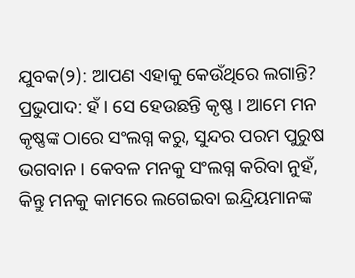ଯୁବକ(୨): ଆପଣ ଏହାକୁ କେଉଁଥିରେ ଲଗାନ୍ତି?
ପ୍ରଭୁପାଦ: ହଁ । ସେ ହେଉଛନ୍ତି କୃଷ୍ଣ । ଆମେ ମନ କୃଷ୍ଣଙ୍କ ଠାରେ ସଂଲଗ୍ନ କରୁ, ସୁନ୍ଦର ପରମ ପୁରୁଷ ଭଗବାନ । କେବଳ ମନକୁ ସଂଲଗ୍ନ କରିବା ନୁହଁ, କିନ୍ତୁ ମନକୁ କାମରେ ଲଗେଇବା ଇନ୍ଦ୍ରିୟମାନଙ୍କ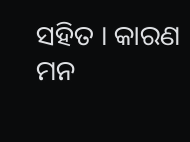ସହିତ । କାରଣ ମନ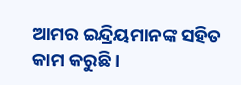ଆମର ଇନ୍ଦ୍ରିୟମାନଙ୍କ ସହିତ କାମ କରୁଛି ।